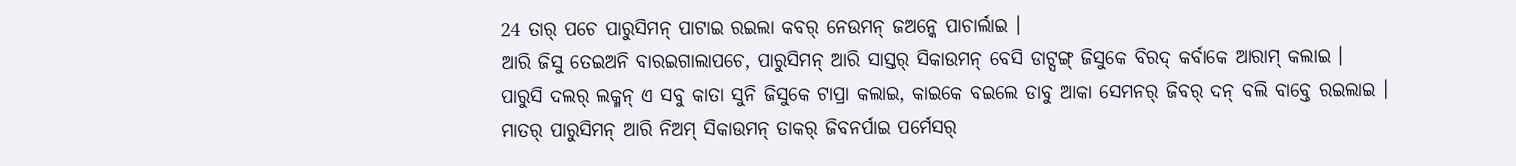24 ତାର୍ ପଚେ ପାରୁସିମନ୍ ପାଟାଇ ରଇଲା କବର୍ ନେଉମନ୍ ଜଅନ୍କେ ପାଚାର୍ଲାଇ ।
ଆରି ଜିସୁ ତେଇଅନି ବାରଇଗାଲାପଚେ, ପାରୁସିମନ୍ ଆରି ସାସ୍ତର୍ ସିକାଉମନ୍ ବେସି ଡାଟ୍ସଙ୍ଗ୍ ଜିସୁକେ ବିରଦ୍ କର୍ବାକେ ଆରାମ୍ କଲାଇ ।
ପାରୁସି ଦଲର୍ ଲକ୍ମନ୍ ଏ ସବୁ କାତା ସୁନି ଜିସୁକେ ଟାପ୍ରା କଲାଇ, କାଇକେ ବଇଲେ ଡାବୁ ଆକା ସେମନର୍ ଜିବର୍ ଦନ୍ ବଲି ବାବ୍ତେ ରଇଲାଇ ।
ମାତର୍ ପାରୁସିମନ୍ ଆରି ନିଅମ୍ ସିକାଉମନ୍ ତାକର୍ ଜିବନର୍ପାଇ ପର୍ମେସର୍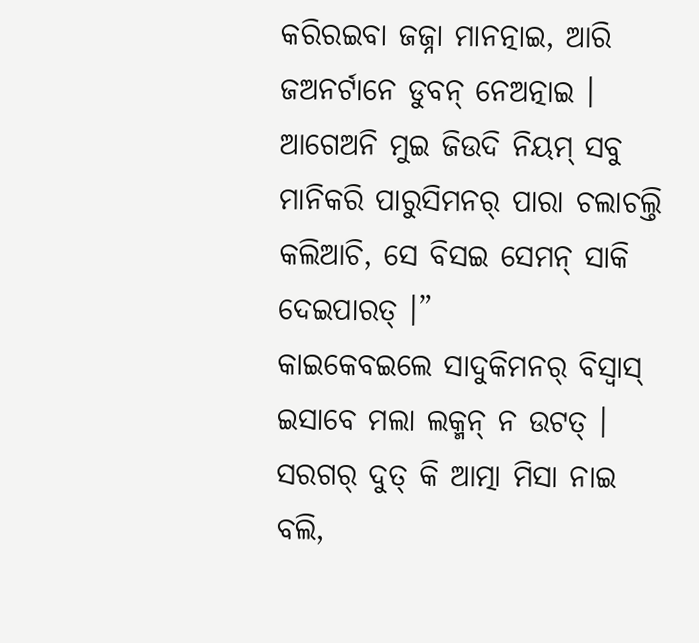କରିରଇବା ଜଜ୍ନା ମାନତ୍ନାଇ, ଆରି ଜଅନର୍ଟାନେ ଡୁବନ୍ ନେଅତ୍ନାଇ ।
ଆଗେଅନି ମୁଇ ଜିଉଦି ନିୟମ୍ ସବୁ ମାନିକରି ପାରୁସିମନର୍ ପାରା ଚଲାଚଲ୍ତି କଲିଆଚି, ସେ ବିସଇ ସେମନ୍ ସାକି ଦେଇପାରତ୍ ।”
କାଇକେବଇଲେ ସାଦୁକିମନର୍ ବିସ୍ବାସ୍ ଇସାବେ ମଲା ଲକ୍ମନ୍ ନ ଉଟତ୍ । ସରଗର୍ ଦୁତ୍ କି ଆତ୍ମା ମିସା ନାଇ ବଲି,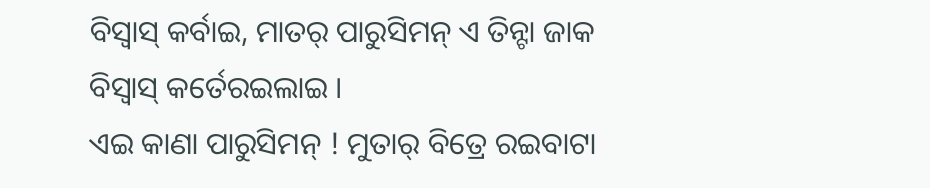ବିସ୍ବାସ୍ କର୍ବାଇ, ମାତର୍ ପାରୁସିମନ୍ ଏ ତିନ୍ଟା ଜାକ ବିସ୍ବାସ୍ କର୍ତେରଇଲାଇ ।
ଏଇ କାଣା ପାରୁସିମନ୍ ! ମୁତାର୍ ବିତ୍ରେ ରଇବାଟା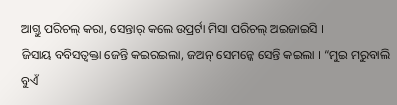ଆଗ୍ତୁ ପରିଚଲ୍ କରା, ସେନ୍ତାର୍ କଲେ ଉପ୍ରର୍ଟା ମିସା ପରିଚଲ୍ ଅଇଜାଇସି ।
ଜିସାୟ ବବିସତ୍ବକ୍ତା ଜେନ୍ତି କଇରଇଲା, ଜଅନ୍ ସେମନ୍କେ ସେନ୍ତି କଇଲା । “ମୁଇ ମରୁବାଲି ବୁଏଁ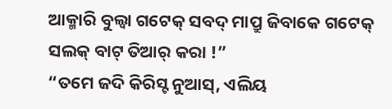ଆକ୍ମାରି ବୁଲ୍ବା ଗଟେକ୍ ସବଦ୍ ମାପ୍ରୁ ଜିବାକେ ଗଟେକ୍ ସଲକ୍ ବାଟ୍ ତିଆର୍ କରା !”
“ତମେ ଜଦି କିରିସ୍ଟ ନୁଆସ୍, ଏଲିୟ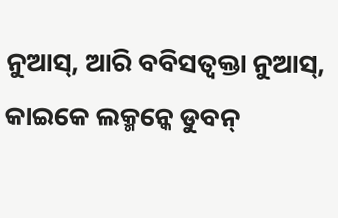ନୁଆସ୍, ଆରି ବବିସତ୍ବକ୍ତା ନୁଆସ୍, କାଇକେ ଲକ୍ମନ୍କେ ଡୁବନ୍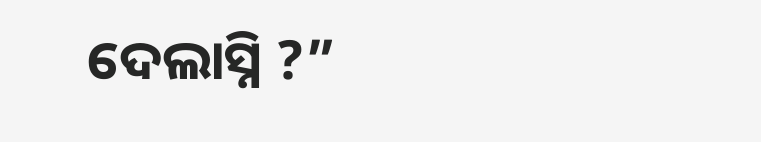ଦେଲାସ୍ନି ?”